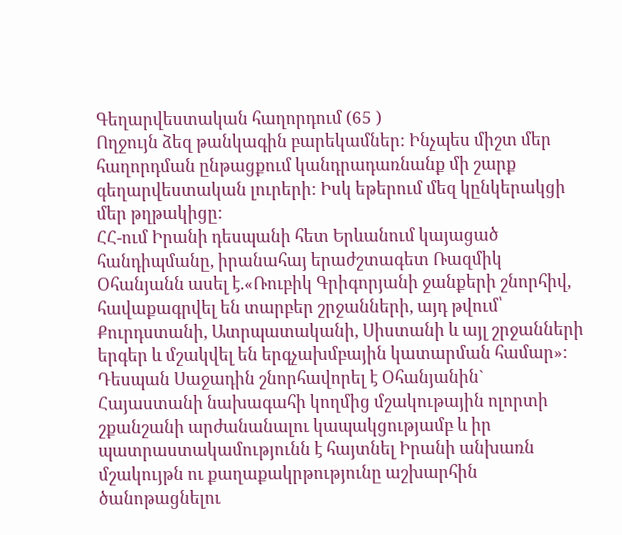Գեղարվեստական հաղորդում (65 )
Ողջույն ձեզ թանկագին բարեկամներ: Ինչպես միշտ մեր հաղորդման ընթացքում կանդրադառնանք մի շարք գեղարվեստական լուրերի: Իսկ եթերում մեզ կընկերակցի մեր թղթակիցը:
ՀՀ-ում Իրանի դեսպանի հետ Երևանում կայացած հանդիպմանը, իրանահայ երաժշտագետ Ռազմիկ Օհանյանն ասել է.«Ռուբիկ Գրիգորյանի ջանքերի շնորհիվ, հավաքագրվել են տարբեր շրջանների, այդ թվում՝ Քուրդստանի, Ատրպատականի, Սիստանի և այլ շրջանների երգեր և մշակվել են երգչախմբային կատարման համար»:
Դեսպան Սաջադին շնորհավորել է Օհանյանին` Հայաստանի նախագահի կողմից մշակութային ոլորտի շքանշանի արժանանալու կապակցությամբ և իր պատրաստակամությունն է հայտնել Իրանի անխառն մշակույթն ու քաղաքակրթությունը աշխարհին ծանոթացնելու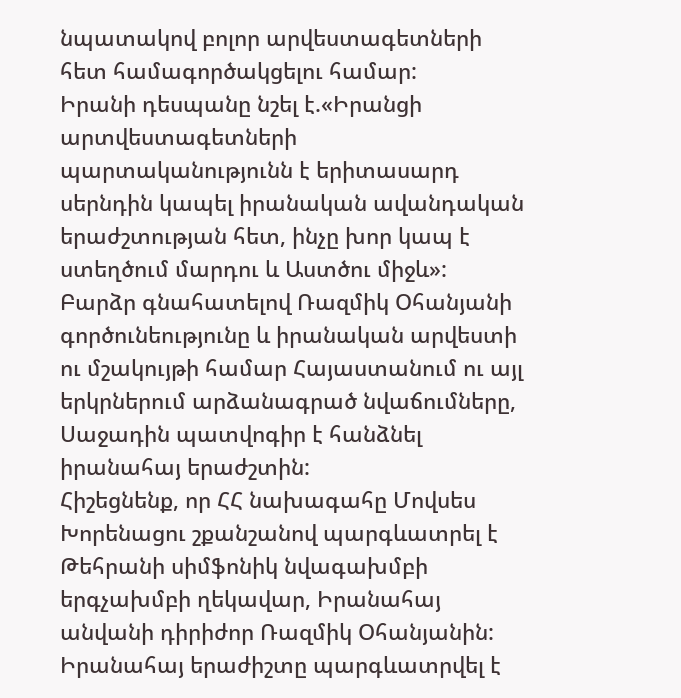նպատակով բոլոր արվեստագետների հետ համագործակցելու համար:
Իրանի դեսպանը նշել է.«Իրանցի արտվեստագետների պարտականությունն է երիտասարդ սերնդին կապել իրանական ավանդական երաժշտության հետ, ինչը խոր կապ է ստեղծում մարդու և Աստծու միջև»:
Բարձր գնահատելով Ռազմիկ Օհանյանի գործունեությունը և իրանական արվեստի ու մշակույթի համար Հայաստանում ու այլ երկրներում արձանագրած նվաճումները, Սաջադին պատվոգիր է հանձնել իրանահայ երաժշտին:
Հիշեցնենք, որ ՀՀ նախագահը Մովսես Խորենացու շքանշանով պարգևատրել է Թեհրանի սիմֆոնիկ նվագախմբի երգչախմբի ղեկավար, Իրանահայ անվանի դիրիժոր Ռազմիկ Օհանյանին:
Իրանահայ երաժիշտը պարգևատրվել է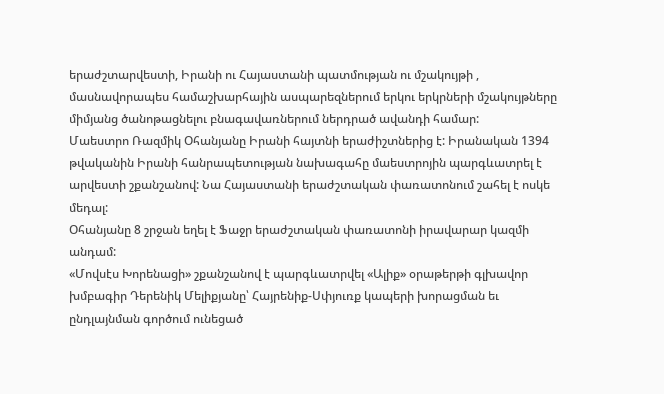երաժշտարվեստի, Իրանի ու Հայաստանի պատմության ու մշակույթի , մասնավորապես համաշխարհային ասպարեզներում երկու երկրների մշակույթները միմյանց ծանոթացնելու բնագավառներում ներդրած ավանդի համար:
Մաեստրո Ռազմիկ Օհանյանը Իրանի հայտնի երաժիշտներից է: Իրանական 1394 թվականին Իրանի հանրապետության նախագահը մաեստրոյին պարգևատրել է արվեստի շքանշանով: Նա Հայաստանի երաժշտական փառատոնում շահել է ոսկե մեդալ:
Օհանյանը 8 շրջան եղել է Ֆաջր երաժշտական փառատոնի իրավարար կազմի անդամ:
«Մովսէս Խորենացի» շքանշանով է պարգևատրվել «Ալիք» օրաթերթի գլխավոր խմբագիր Դերենիկ Մելիքյանը՝ Հայրենիք-Սփյուռք կապերի խորացման եւ ընդլայնման գործում ունեցած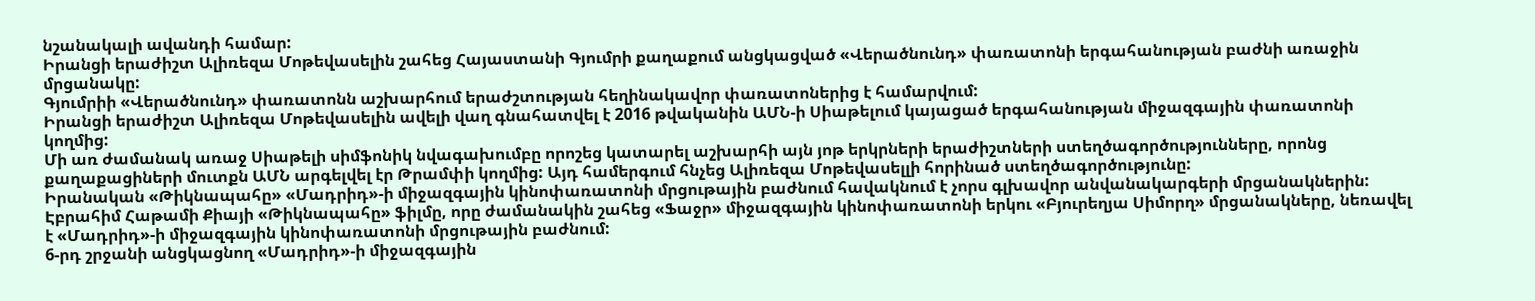նշանակալի ավանդի համար:
Իրանցի երաժիշտ Ալիռեզա Մոթեվասելին շահեց Հայաստանի Գյումրի քաղաքում անցկացված «Վերածնունդ» փառատոնի երգահանության բաժնի առաջին մրցանակը:
Գյումրիի «Վերածնունդ» փառատոնն աշխարհում երաժշտության հեղինակավոր փառատոներից է համարվում:
Իրանցի երաժիշտ Ալիռեզա Մոթեվասելին ավելի վաղ գնահատվել է 2016 թվականին ԱՄՆ-ի Սիաթելում կայացած երգահանության միջազգային փառատոնի կողմից:
Մի առ ժամանակ առաջ Սիաթելի սիմֆոնիկ նվագախումբը որոշեց կատարել աշխարհի այն յոթ երկրների երաժիշտների ստեղծագործությունները, որոնց քաղաքացիների մուտքն ԱՄՆ արգելվել էր Թրամփի կողմից: Այդ համերգում հնչեց Ալիռեզա Մոթեվասելլի հորինած ստեղծագործությունը:
Իրանական «Թիկնապահը» «Մադրիդ»-ի միջազգային կինոփառատոնի մրցութային բաժնում հավակնում է չորս գլխավոր անվանակարգերի մրցանակներին:
Էբրահիմ Հաթամի Քիայի «Թիկնապահը» ֆիլմը, որը ժամանակին շահեց «Ֆաջր» միջազգային կինոփառատոնի երկու «Բյուրեղյա Սիմորղ» մրցանակները, նեռավել է «Մադրիդ»-ի միջազգային կինոփառատոնի մրցութային բաժնում:
6-րդ շրջանի անցկացնող «Մադրիդ»-ի միջազգային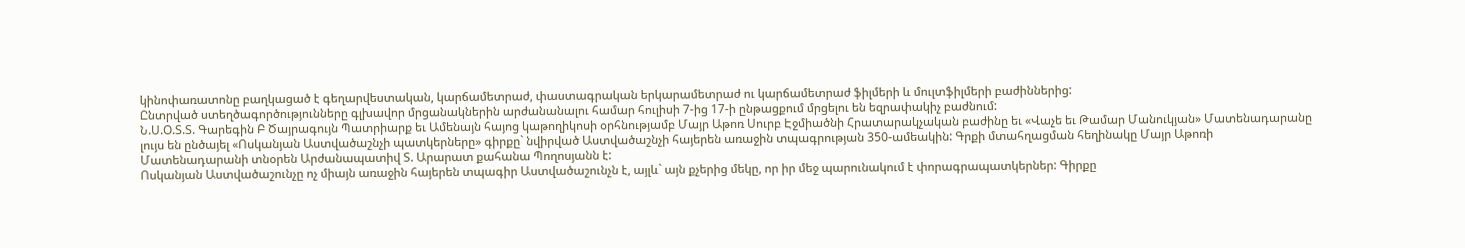կինոփառատոնը բաղկացած է գեղարվեստական, կարճամետրաժ, փաստագրական երկարամետրաժ ու կարճամետրաժ ֆիլմերի և մուլտֆիլմերի բաժիններից:
Ընտրված ստեղծագործությունները գլխավոր մրցանակներին արժանանալու համար հուլիսի 7-ից 17-ի ընթացքում մրցելու են եզրափակիչ բաժնում:
Ն.Ս.Օ.Տ.Տ. Գարեգին Բ Ծայրագույն Պատրիարք եւ Ամենայն հայոց կաթողիկոսի օրհնությամբ Մայր Աթոռ Սուրբ Էջմիածնի Հրատարակչական բաժինը եւ «Վաչե եւ Թամար Մանուկյան» Մատենադարանը լույս են ընծայել «Ոսկանյան Աստվածաշնչի պատկերները» գիրքը` նվիրված Աստվածաշնչի հայերեն առաջին տպագրության 350-ամեակին: Գրքի մտահղացման հեղինակը Մայր Աթոռի Մատենադարանի տնօրեն Արժանապատիվ Տ. Արարատ քահանա Պողոսյանն է:
Ոսկանյան Աստվածաշունչը ոչ միայն առաջին հայերեն տպագիր Աստվածաշունչն է, այլև` այն քչերից մեկը, որ իր մեջ պարունակում է փորագրապատկերներ: Գիրքը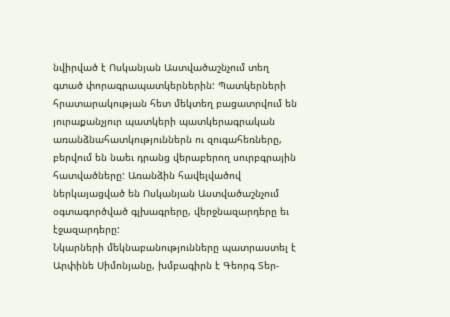նվիրված է Ոսկանյան Աստվածաշնչում տեղ գտած փորագրապատկերներին: Պատկերների հրատարակության հետ մեկտեղ բացատրվում են յուրաքանչյուր պատկերի պատկերագրական առանձնահատկություններն ու զուգահեռները, բերվում են նաեւ դրանց վերաբերող սուրբգրային հատվածները: Առանձին հավելվածով ներկայացված են Ոսկանյան Աստվածաշնչում օգտագործված գլխագրերը, վերջնազարդերը եւ էջազարդերը:
Նկարների մեկնաբանությունները պատրաստել է Արփինե Սիմոնյանը, խմբագիրն է Գեորգ Տեր-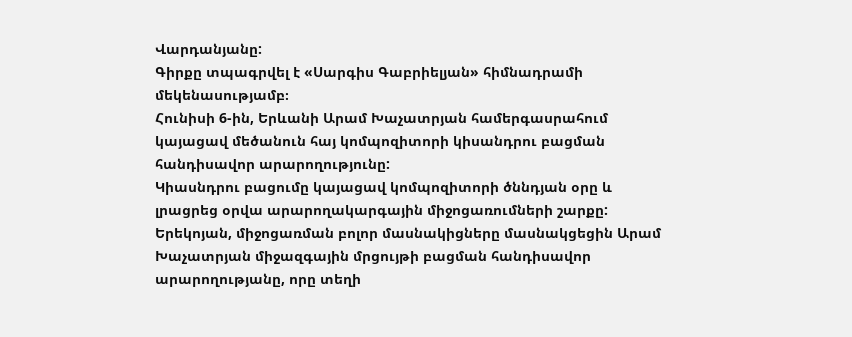Վարդանյանը:
Գիրքը տպագրվել է «Սարգիս Գաբրիելյան» հիմնադրամի մեկենասությամբ։
Հունիսի 6-ին, Երևանի Արամ Խաչատրյան համերգասրահում կայացավ մեծանուն հայ կոմպոզիտորի կիսանդրու բացման հանդիսավոր արարողությունը:
Կիասնդրու բացումը կայացավ կոմպոզիտորի ծննդյան օրը և լրացրեց օրվա արարողակարգային միջոցառումների շարքը: Երեկոյան, միջոցառման բոլոր մասնակիցները մասնակցեցին Արամ Խաչատրյան միջազգային մրցույթի բացման հանդիսավոր արարողությանը, որը տեղի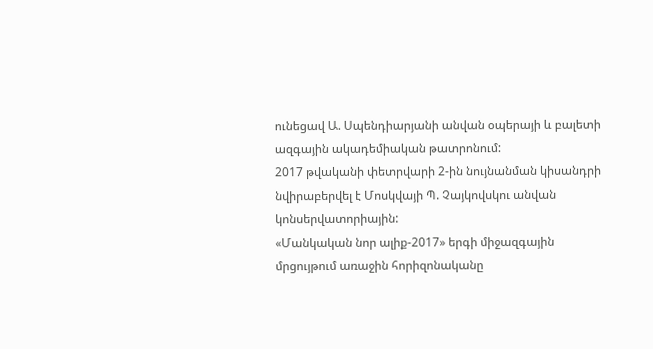ունեցավ Ա. Սպենդիարյանի անվան օպերայի և բալետի ազգային ակադեմիական թատրոնում:
2017 թվականի փետրվարի 2-ին նույնանման կիսանդրի նվիրաբերվել է Մոսկվայի Պ. Չայկովսկու անվան կոնսերվատորիային:
«Մանկական նոր ալիք-2017» երգի միջազգային մրցույթում առաջին հորիզոնականը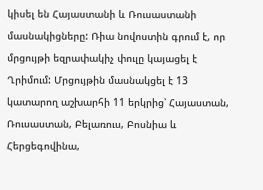կիսել են Հայաստանի և Ռուսաստանի մասնակիցները: Ռիա նովոստին գրում է, որ մրցույթի եզրափակիչ փուլը կայացել է Ղրիմում: Մրցույթին մասնակցել է 13 կատարող աշխարհի 11 երկրից՝ Հայաստան, Ռուսաստան, Բելառուս, Բոսնիա և Հերցեգովինա,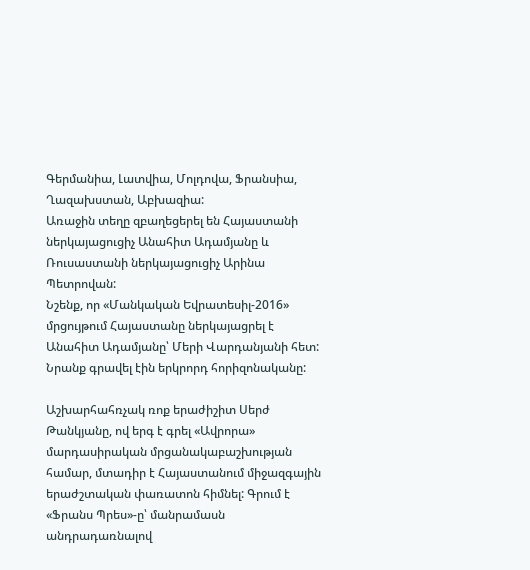Գերմանիա, Լատվիա, Մոլդովա, Ֆրանսիա, Ղազախստան, Աբխազիա:
Առաջին տեղը զբաղեցերել են Հայաստանի ներկայացուցիչ Անահիտ Ադամյանը և Ռուսաստանի ներկայացուցիչ Արինա Պետրովան:
Նշենք, որ «Մանկական Եվրատեսիլ-2016» մրցույթում Հայաստանը ներկայացրել է Անահիտ Ադամյանը՝ Մերի Վարդանյանի հետ: Նրանք գրավել էին երկրորդ հորիզոնականը:

Աշխարհահռչակ ռոք երաժիշիտ Սերժ Թանկյանը, ով երգ է գրել «Ավրորա» մարդասիրական մրցանակաբաշխության համար, մտադիր է Հայաստանում միջազգային երաժշտական փառատոն հիմնել: Գրում է «Ֆրանս Պրես»-ը՝ մանրամասն անդրադառնալով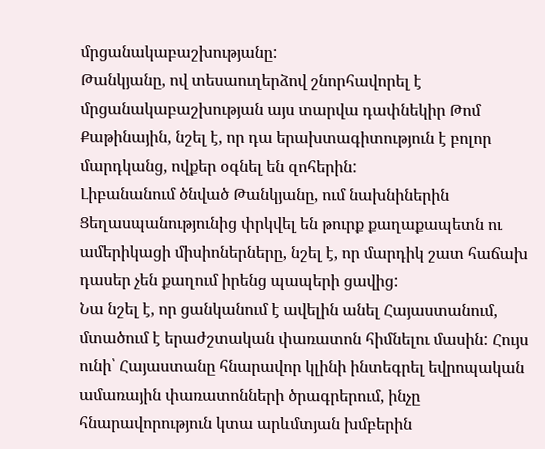մրցանակաբաշխությանը:
Թանկյանը, ով տեսաուղերձով շնորհավորել է մրցանակաբաշխության այս տարվա դափնեկիր Թոմ Քաթինային, նշել է, որ դա երախտագիտություն է բոլոր մարդկանց, ովքեր օգնել են զոհերին:
Լիբանանում ծնված Թանկյանը, ում նախնիներին Ցեղասպանությունից փրկվել են թուրք քաղաքապետն ու ամերիկացի միսիոներները, նշել է, որ մարդիկ շատ հաճախ դասեր չեն քաղում իրենց պապերի ցավից:
Նա նշել է, որ ցանկանում է ավելին անել Հայաստանում, մտածում է երաժշտական փառատոն հիմնելու մասին: Հույս ունի՝ Հայաստանը հնարավոր կլինի ինտեգրել եվրոպական ամառային փառատոնների ծրագրերում, ինչը հնարավորություն կտա արևմտյան խմբերին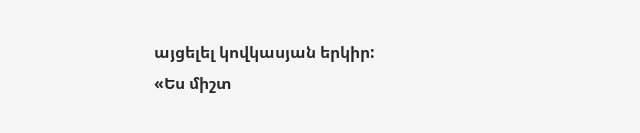այցելել կովկասյան երկիր:
«Ես միշտ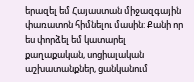երազել եմ Հայաստան միջազգային փառատոն հիմնելու մասին: Քանի որ ես փորձել եմ կատարել քաղաքական, սոցիալական աշխատանքներ, ցանկանում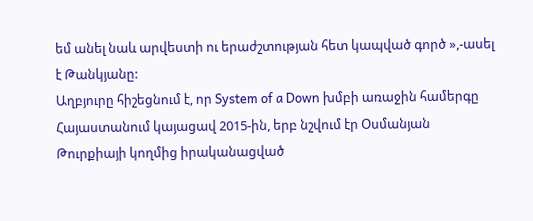եմ անել նաև արվեստի ու երաժշտության հետ կապված գործ »,-ասել է Թանկյանը:
Աղբյուրը հիշեցնում է, որ System of a Down խմբի առաջին համերգը Հայաստանում կայացավ 2015-ին, երբ նշվում էր Օսմանյան Թուրքիայի կողմից իրականացված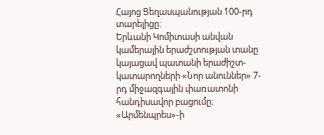Հայոց Ցեղասպանության 100-րդ տարելիցը:
Երևանի Կոմիտասի անվան կամերային երաժշտության տանը կայացավ պատանի երաժիշտ-կատարողների «Նոր անուններ» 7-րդ միջազգային փառատոնի հանդիսավոր բացումը։ «Արմենպրես»-ի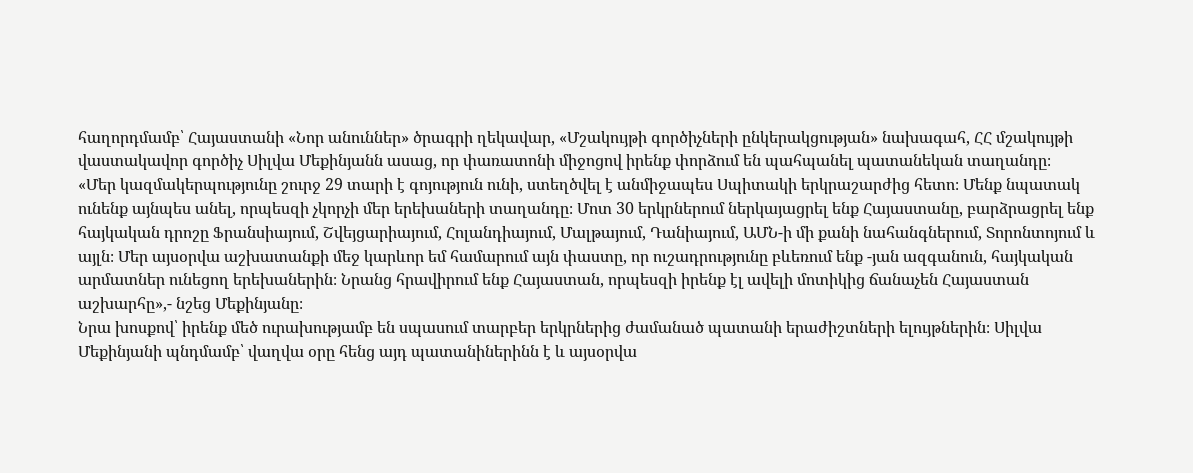հաղորդմամբ՝ Հայաստանի «Նոր անուններ» ծրագրի ղեկավար, «Մշակույթի գործիչների ընկերակցության» նախագահ, ՀՀ մշակույթի վաստակավոր գործիչ Սիլվա Մեքինյանն ասաց, որ փառատոնի միջոցով իրենք փորձում են պահպանել պատանեկան տաղանդը։
«Մեր կազմակերպությունը շուրջ 29 տարի է գոյություն ունի, ստեղծվել է անմիջապես Սպիտակի երկրաշարժից հետո։ Մենք նպատակ ունենք այնպես անել, որպեսզի չկորչի մեր երեխաների տաղանդը։ Մոտ 30 երկրներում ներկայացրել ենք Հայաստանը, բարձրացրել ենք հայկական դրոշը Ֆրանսիայում, Շվեյցարիայում, Հոլանդիայում, Մալթայում, Դանիայում, ԱՄՆ-ի մի քանի նահանգներում, Տորոնտոյում և այլն։ Մեր այսօրվա աշխատանքի մեջ կարևոր եմ համարում այն փաստը, որ ուշադրությունը բևեռում ենք -յան ազգանուն, հայկական արմատներ ունեցող երեխաներին։ Նրանց հրավիրում ենք Հայաստան, որպեսզի իրենք էլ ավելի մոտիկից ճանաչեն Հայաստան աշխարհը»,- նշեց Մեքինյանը։
Նրա խոսքով՝ իրենք մեծ ուրախությամբ են սպասում տարբեր երկրներից ժամանած պատանի երաժիշտների ելույթներին։ Սիլվա Մեքինյանի պնդմամբ՝ վաղվա օրը հենց այդ պատանիներինն է և այսօրվա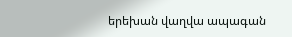երեխան վաղվա ապագան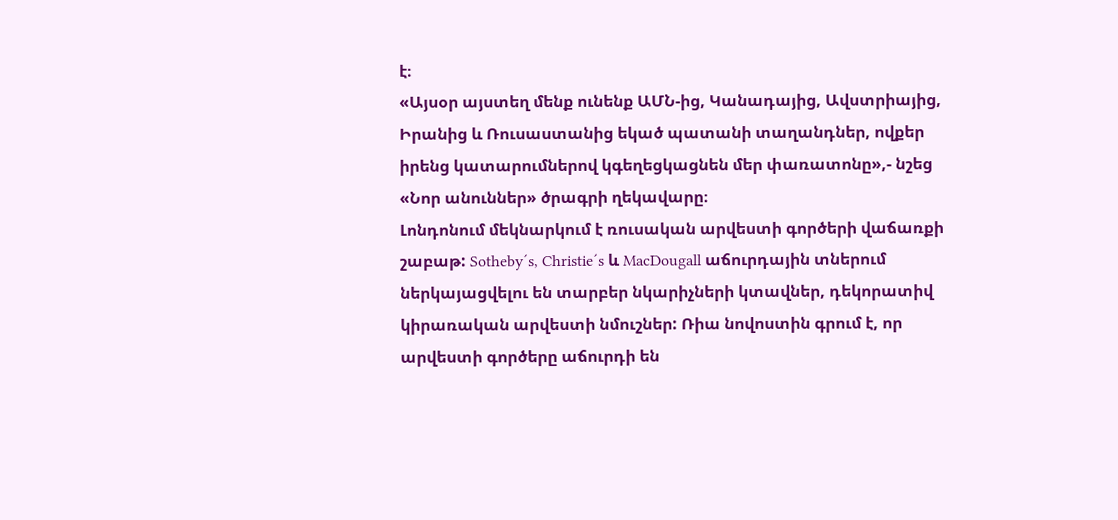է։
«Այսօր այստեղ մենք ունենք ԱՄՆ-ից, Կանադայից, Ավստրիայից, Իրանից և Ռուսաստանից եկած պատանի տաղանդներ, ովքեր իրենց կատարումներով կգեղեցկացնեն մեր փառատոնը»,- նշեց «Նոր անուններ» ծրագրի ղեկավարը։
Լոնդոնում մեկնարկում է ռուսական արվեստի գործերի վաճառքի շաբաթ: Sotheby´s, Christie´s և MacDougall աճուրդային տներում ներկայացվելու են տարբեր նկարիչների կտավներ, դեկորատիվ կիրառական արվեստի նմուշներ: Ռիա նովոստին գրում է, որ արվեստի գործերը աճուրդի են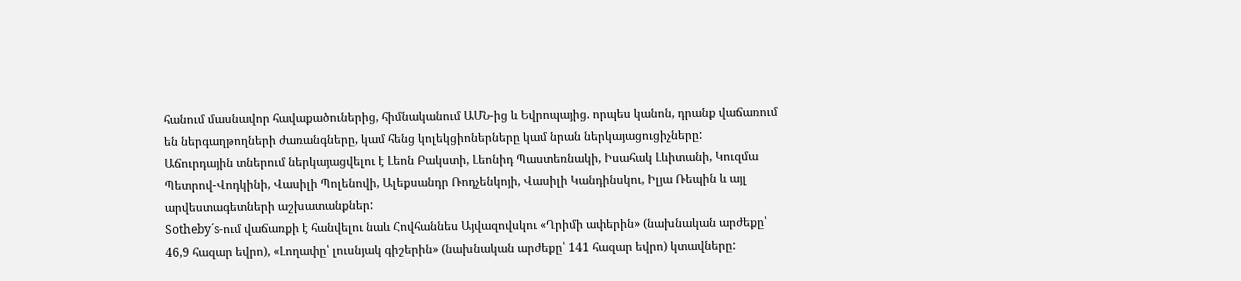հանում մասնավոր հավաքածուներից, հիմնականում ԱՄՆ-ից և Եվրոպայից. որպես կանոն, դրանք վաճառում են ներգաղթողների ժառանգները, կամ հենց կոլեկցիոներները կամ նրան ներկայացուցիչները:
Աճուրդային տներում ներկայացվելու է Լեոն Բակստի, Լեոնիդ Պաստեռնակի, Իսահակ Լևիտանի, Կուզմա Պետրով-Վոդկինի, Վասիլի Պոլենովի, Ալեքսանդր Ռոդչենկոյի, Վասիլի Կանդինսկու, Իլյա Ռեպին և այլ արվեստագետների աշխատանքներ:
Sotheby´s-ում վաճառքի է հանվելու նաև Հովհաննես Այվազովսկու «Ղրիմի ափերին» (նախնական արժեքը՝ 46,9 հազար եվրո), «Լողափը՝ լուսնյակ գիշերին» (նախնական արժեքը՝ 141 հազար եվրո) կտավները: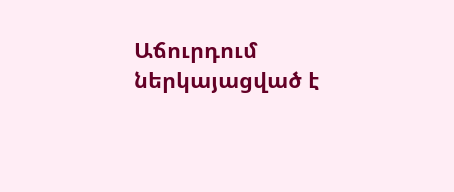Աճուրդում ներկայացված է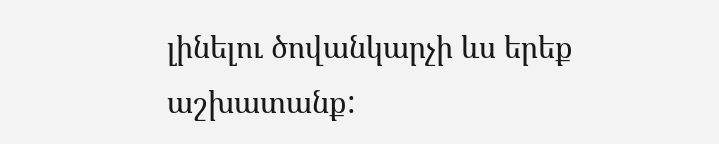լինելու ծովանկարչի ևս երեք աշխատանք: